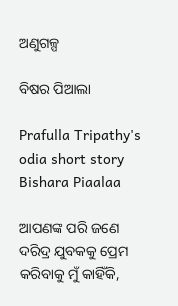ଅଣୁଗଳ୍ପ

ବିଷର ପିଆଲା

Prafulla Tripathy's odia short story Bishara Piaalaa

ଆପଣଙ୍କ ପରି ଜଣେ ଦରିଦ୍ର ଯୁବକକୁ ପ୍ରେମ କରିବାକୁ ମୁଁ କାହିଁକି,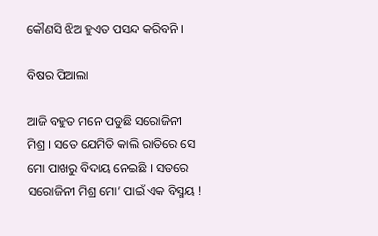କୌଣସି ଝିଅ ହୁଏତ ପସନ୍ଦ କରିବନି ।

ବିଷର ପିଆଲା

ଆଜି ବହୁତ ମନେ ପଡୁଛି ସରୋଜିନୀ ମିଶ୍ର । ସତେ ଯେମିତି କାଲି ରାତିରେ ସେ ମୋ ପାଖରୁ ବିଦାୟ ନେଇଛି । ସତରେ ସରୋଜିନୀ ମିଶ୍ର ମୋ’ ପାଇଁ ଏକ ବିସ୍ମୟ !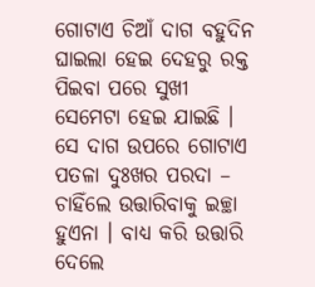ଗୋଟାଏ ଚିଆଁ ଦାଗ ବହୁଦିନ ଘାଇଲା ହେଇ ଦେହରୁ ରକ୍ତ ପିଇବା ପରେ ସୁଖୀ ସେମେଟା ହେଇ ଯାଇଛି । ସେ ଦାଗ ଉପରେ ଗୋଟାଏ ପତଳା ଦୁଃଖର ପରଦା – ଚାହିଁଲେ ଉତ୍ତାରିବାକୁ ଇଚ୍ଛା ହୁଏନା । ବାଧ୍ୟ କରି ଉତ୍ତାରି ଦେଲେ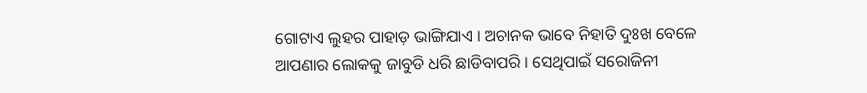ଗୋଟାଏ ଲୁହର ପାହାଡ଼ ଭାଙ୍ଗିଯାଏ । ଅଚାନକ ଭାବେ ନିହାତି ଦୁଃଖ ବେଳେ ଆପଣାର ଲୋକକୁ ଜାବୁଡି ଧରି ଛାଡିବାପରି । ସେଥିପାଇଁ ସରୋଜିନୀ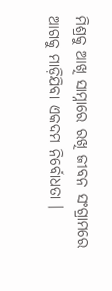ମିଶ୍ରକୁ ଆଖି ସାମ୍ନାରେ ରଖି ଜୀବନ ସଂଗ୍ରାମରେ ଆଗକୁ ମାଡ଼ିଯିବା ଏକଦମ ନିର୍ବୋଧତା ।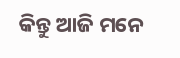କିନ୍ତୁ ଆଜି ମନେ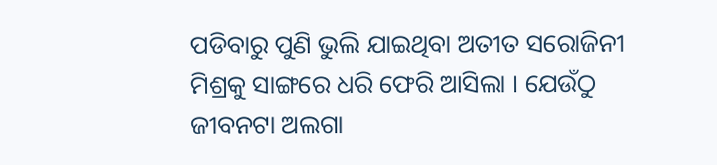ପଡିବାରୁ ପୁଣି ଭୁଲି ଯାଇଥିବା ଅତୀତ ସରୋଜିନୀ ମିଶ୍ରକୁ ସାଙ୍ଗରେ ଧରି ଫେରି ଆସିଲା । ଯେଉଁଠୁ ଜୀବନଟା ଅଲଗା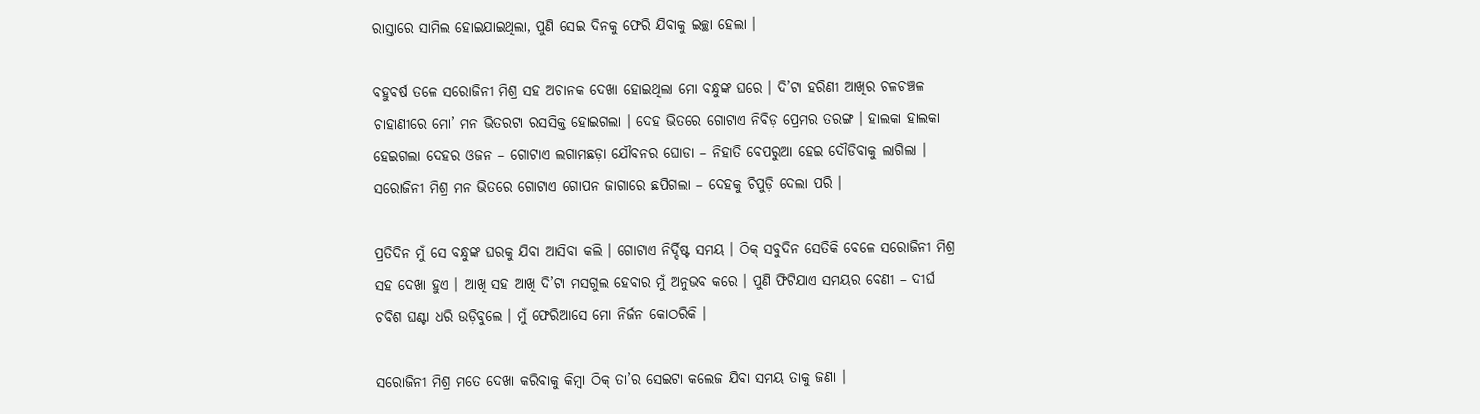ରାସ୍ତାରେ ସାମିଲ ହୋଇଯାଇଥିଲା, ପୁଣି ସେଇ ଦିନକୁ ଫେରି ଯିବାକୁ ଇଚ୍ଛା ହେଲା ।

ବହୁବର୍ଷ ତଳେ ସରୋଜିନୀ ମିଶ୍ର ସହ ଅଚାନକ ଦେଖା ହୋଇଥିଲା ମୋ ବନ୍ଧୁଙ୍କ ଘରେ । ଦି’ଟା ହରିଣୀ ଆଖିର ଚଳଚଞ୍ଚଳ ଚାହାଣୀରେ ମୋ’ ମନ ଭିତରଟା ରସସିକ୍ତ ହୋଇଗଲା । ଦେହ ଭିତରେ ଗୋଟାଏ ନିବିଡ଼ ପ୍ରେମର ତରଙ୍ଗ । ହାଲକା ହାଲକା ହେଇଗଲା ଦେହର ଓଜନ – ଗୋଟାଏ ଲଗାମଛଡ଼ା ଯୌବନର ଘୋଡା – ନିହାତି ବେପରୁଆ ହେଇ ଦୌଡିବାକୁ ଲାଗିଲା । ସରୋଜିନୀ ମିଶ୍ର ମନ ଭିତରେ ଗୋଟାଏ ଗୋପନ ଜାଗାରେ ଛପିଗଲା – ଦେହକୁ ଚିପୁଡ଼ି ଦେଲା ପରି ।

ପ୍ରତିଦିନ ମୁଁ ସେ ବନ୍ଧୁଙ୍କ ଘରକୁ ଯିବା ଆସିବା କଲି । ଗୋଟାଏ ନିର୍ଦ୍ଦିଷ୍ଟ ସମୟ । ଠିକ୍‌ ସବୁଦିନ ସେତିକି ବେଳେ ସରୋଜିନୀ ମିଶ୍ର ସହ ଦେଖା ହୁଏ । ଆଖି ସହ ଆଖି ଦି’ଟା ମସଗୁଲ ହେବାର ମୁଁ ଅନୁଭବ କରେ । ପୁଣି ଫିଟିଯାଏ ସମୟର ବେଣୀ – ଦୀର୍ଘ ଚବିଶ ଘଣ୍ଟା ଧରି ଉଡ଼ିବୁଲେ । ମୁଁ ଫେରିଆସେ ମୋ ନିର୍ଜନ କୋଠରିକି ।

ସରୋଜିନୀ ମିଶ୍ର ମତେ ଦେଖା କରିବାକୁ କିମ୍ବା ଠିକ୍‌ ତା’ର ସେଇଟା କଲେଜ ଯିବା ସମୟ ତାକୁ ଜଣା ।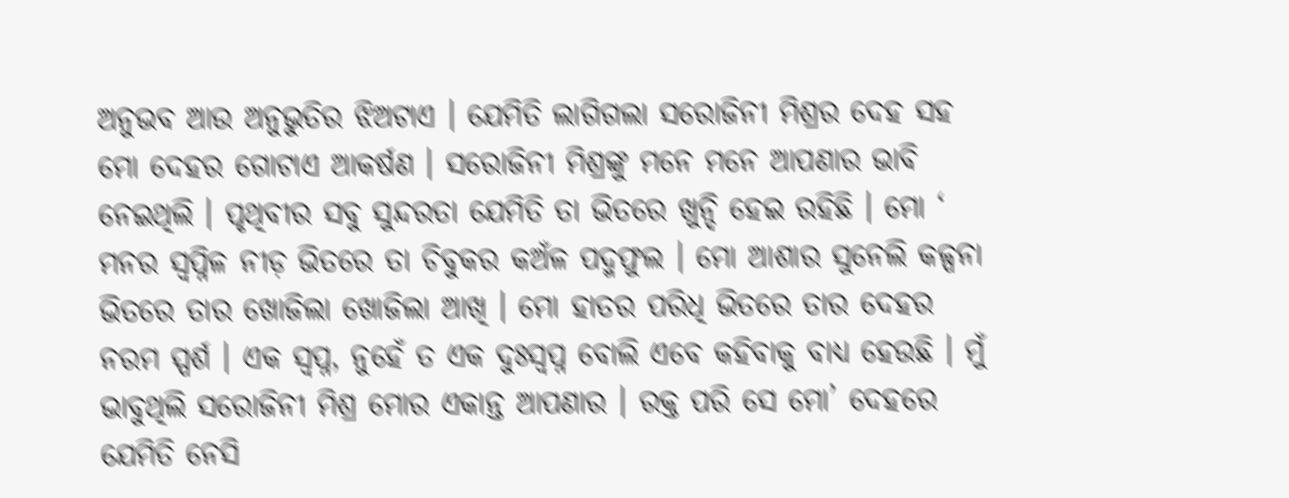ଅନୁଭବ ଆଉ ଅନୁଭୁତିର ଝିଅଟାଏ । ଯେମିତି ଲାଗିଗଲା ସରୋଜିନୀ ମିଶ୍ରର ଦେହ ସହ ମୋ ଦେହର ଗୋଟାଏ ଆକର୍ଷଣ । ସରୋଜିନୀ ମିଶ୍ରଙ୍କୁ ମନେ ମନେ ଆପଣାର ଭାବି ନେଇଥିଲି । ପୃଥିବୀର ସବୁ ସୁନ୍ଦରତା ଯେମିତି ତା ଭିତରେ ଖୁନ୍ଦି ହେଇ ରହିଛି । ମୋ ‘ ମନର ସ୍ୱପ୍ନିଳ ନୀଡ଼ ଭିତରେ ତା ଚିବୁକର କଅଁଳ ପଦ୍ମଫୁଲ । ମୋ ଆଶାର ସୁନେଲି କଳ୍ପନା ଭିତରେ ତାର ଖୋଜିଲା ଖୋଜିଲା ଆଖି । ମୋ ହାତର ପରିଧି ଭିତରେ ତାର ଦେହର ନରମ ସ୍ପର୍ଶ । ଏକ ସ୍ବପ୍ନ, ନୁହେଁ ତ ଏକ ଦୁଃସ୍ବପ୍ନ ବୋଲି ଏବେ କହିବାକୁ ବାଧ୍ୟ ହେଉଛି । ମୁଁ ଭାବୁଥିଲି ସରୋଜିନୀ ମିଶ୍ର ମୋର ଏକାନ୍ତ ଆପଣାର । ରକ୍ତ ପରି ସେ ମୋ’ ଦେହରେ ଯେମିତି ନେସି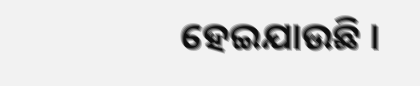ହେଇଯାଉଛି ।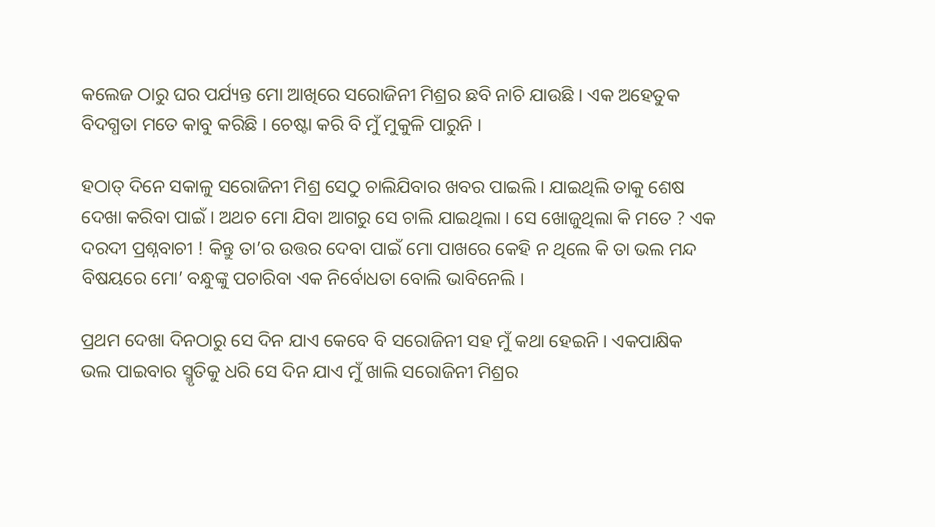କଲେଜ ଠାରୁ ଘର ପର୍ଯ୍ୟନ୍ତ ମୋ ଆଖିରେ ସରୋଜିନୀ ମିଶ୍ରର ଛବି ନାଚି ଯାଉଛି । ଏକ ଅହେତୁକ ବିଦଗ୍ଧତା ମତେ କାବୁ କରିଛି । ଚେଷ୍ଟା କରି ବି ମୁଁ ମୁକୁଳି ପାରୁନି ।

ହଠାତ୍‌ ଦିନେ ସକାଳୁ ସରୋଜିନୀ ମିଶ୍ର ସେଠୁ ଚାଲିଯିବାର ଖବର ପାଇଲି । ଯାଇଥିଲି ତାକୁ ଶେଷ ଦେଖା କରିବା ପାଇଁ । ଅଥଚ ମୋ ଯିବା ଆଗରୁ ସେ ଚାଲି ଯାଇଥିଲା । ସେ ଖୋଜୁଥିଲା କି ମତେ ? ଏକ ଦରଦୀ ପ୍ରଶ୍ନବାଚୀ ! କିନ୍ତୁ ତା’ର ଉତ୍ତର ଦେବା ପାଇଁ ମୋ ପାଖରେ କେହି ନ ଥିଲେ କି ତା ଭଲ ମନ୍ଦ ବିଷୟରେ ମୋ’ ବନ୍ଧୁଙ୍କୁ ପଚାରିବା ଏକ ନିର୍ବୋଧତା ବୋଲି ଭାବିନେଲି ।

ପ୍ରଥମ ଦେଖା ଦିନଠାରୁ ସେ ଦିନ ଯାଏ କେବେ ବି ସରୋଜିନୀ ସହ ମୁଁ କଥା ହେଇନି । ଏକପାକ୍ଷିକ ଭଲ ପାଇବାର ସ୍ମୃତିକୁ ଧରି ସେ ଦିନ ଯାଏ ମୁଁ ଖାଲି ସରୋଜିନୀ ମିଶ୍ରର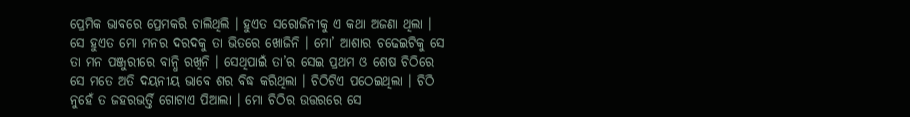ପ୍ରେମିକ ଭାବରେ ପ୍ରେମକରି ଚାଲିଥିଲି । ହୁଏତ ସରୋଜିନୀକୁ ଏ କଥା ଅଜଣା ଥିଲା । ସେ ହୁଏତ ମୋ ମନର ଦରଦକୁ ତା ଭିତରେ ଖୋଜିନି । ମୋ’ ଆଶାର ଚଢେଇଟିକୁ ସେ ତା ମନ ପଞ୍ଜୁରୀରେ ବାନ୍ଧି ରଖିନି । ସେଥିପାଇଁ ତା’ର ସେଇ ପ୍ରଥମ ଓ ଶେଷ ଚିଠିରେ ସେ ମତେ ଅତି ଦୟନୀୟ ଭାବେ ଶର ବିଦ୍ଧ କରିଥିଲା । ଚିଠିଟିଏ ପଠେଇଥିଲା । ଚିଠି ନୁହେଁ ତ ଜହରଭର୍ତ୍ତି ଗୋଟାଏ ପିଆଲା । ମୋ ଚିଠିର ଉତ୍ତରରେ ସେ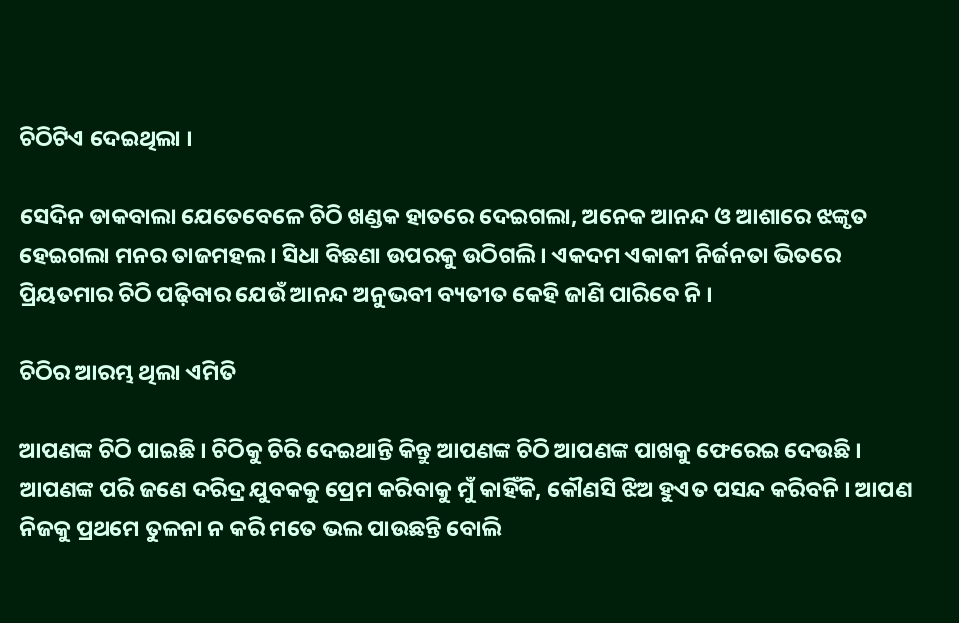ଚିଠିଟିଏ ଦେଇଥିଲା ।

ସେଦିନ ଡାକବାଲା ଯେତେବେଳେ ଚିଠି ଖଣ୍ଡକ ହାତରେ ଦେଇଗଲା, ଅନେକ ଆନନ୍ଦ ଓ ଆଶାରେ ଝଙ୍କୃତ ହେଇଗଲା ମନର ତାଜମହଲ । ସିଧା ବିଛଣା ଉପରକୁ ଉଠିଗଲି । ଏକଦମ ଏକାକୀ ନିର୍ଜନତା ଭିତରେ ପ୍ରିୟତମାର ଚିଠି ପଢ଼ିବାର ଯେଉଁ ଆନନ୍ଦ ଅନୁଭବୀ ବ୍ୟତୀତ କେହି ଜାଣି ପାରିବେ ନି ।

ଚିଠିର ଆରମ୍ଭ ଥିଲା ଏମିତି

ଆପଣଙ୍କ ଚିଠି ପାଇଛି । ଚିଠିକୁ ଚିରି ଦେଇଥାନ୍ତି କିନ୍ତୁ ଆପଣଙ୍କ ଚିଠି ଆପଣଙ୍କ ପାଖକୁ ଫେରେଇ ଦେଉଛି । ଆପଣଙ୍କ ପରି ଜଣେ ଦରିଦ୍ର ଯୁବକକୁ ପ୍ରେମ କରିବାକୁ ମୁଁ କାହିଁକି, କୌଣସି ଝିଅ ହୁଏତ ପସନ୍ଦ କରିବନି । ଆପଣ ନିଜକୁ ପ୍ରଥମେ ତୁଳନା ନ କରି ମତେ ଭଲ ପାଉଛନ୍ତି ବୋଲି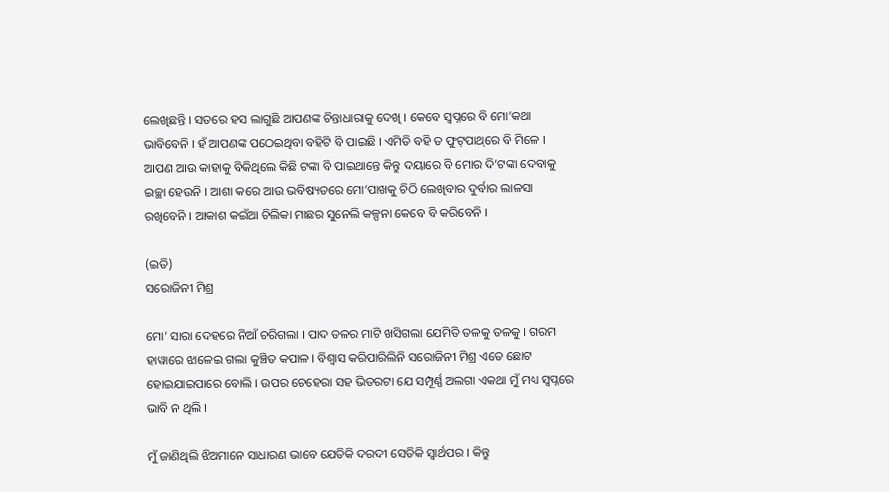ଲେଖିଛନ୍ତି । ସତରେ ହସ ଲାଗୁଛି ଆପଣଙ୍କ ଚିନ୍ତାଧାରାକୁ ଦେଖି । କେବେ ସ୍ୱପ୍ନରେ ବି ମୋ’କଥା ଭାବିବେନି । ହଁ ଆପଣଙ୍କ ପଠେଇଥିବା ବହିଟି ବି ପାଇଛି । ଏମିତି ବହି ତ ଫୁଟ୍‌ପାଥ୍‌ରେ ବି ମିଳେ । ଆପଣ ଆଉ କାହାକୁ ବିକିଥିଲେ କିଛି ଟଙ୍କା ବି ପାଇଥାନ୍ତେ କିନ୍ତୁ ଦୟାରେ ବି ମୋର ଦି’ଟଙ୍କା ଦେବାକୁ ଇଚ୍ଛା ହେଉନି । ଆଶା କରେ ଆଉ ଭବିଷ୍ୟତରେ ମୋ’ପାଖକୁ ଚିଠି ଲେଖିବାର ଦୁର୍ବାର ଲାଳସା ରଖିବେନି । ଆକାଶ କଇଁଆ ଚିଲିକା ମାଛର ସୁନେଲି କଳ୍ପନା କେବେ ବି କରିବେନି ।

(ଇତି)
ସରୋଜିନୀ ମିଶ୍ର

ମୋ’ ସାରା ଦେହରେ ନିଆଁ ଚରିଗଲା । ପାଦ ତଳର ମାଟି ଖସିଗଲା ଯେମିତି ତଳକୁ ତଳକୁ । ଗରମ ହାୱାରେ ଝାଳେଇ ଗଲା କୁଞ୍ଚିତ କପାଳ । ବିଶ୍ବାସ କରିପାରିଲିନି ସରୋଜିନୀ ମିଶ୍ର ଏତେ ଛୋଟ ହୋଇଯାଇପାରେ ବୋଲି । ଉପର ଚେହେରା ସହ ଭିତରଟା ଯେ ସମ୍ପୂର୍ଣ୍ଣ ଅଲଗା ଏକଥା ମୁଁ ମଧ୍ୟ ସ୍ୱପ୍ନରେ ଭାବି ନ ଥିଲି ।

ମୁଁ ଜାଣିଥିଲି ଝିଅମାନେ ସାଧାରଣ ଭାବେ ଯେତିକି ଦରଦୀ ସେତିକି ସ୍ୱାର୍ଥପର । କିନ୍ତୁ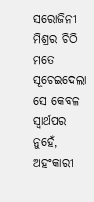ସରୋଜିନୀ ମିଶ୍ରର ଚିଠି ମତେ ସୂଚେଇଦେଲା ସେ କେବଳ ସ୍ୱାର୍ଥପର ନୁହେଁ, ଅହଂକାରୀ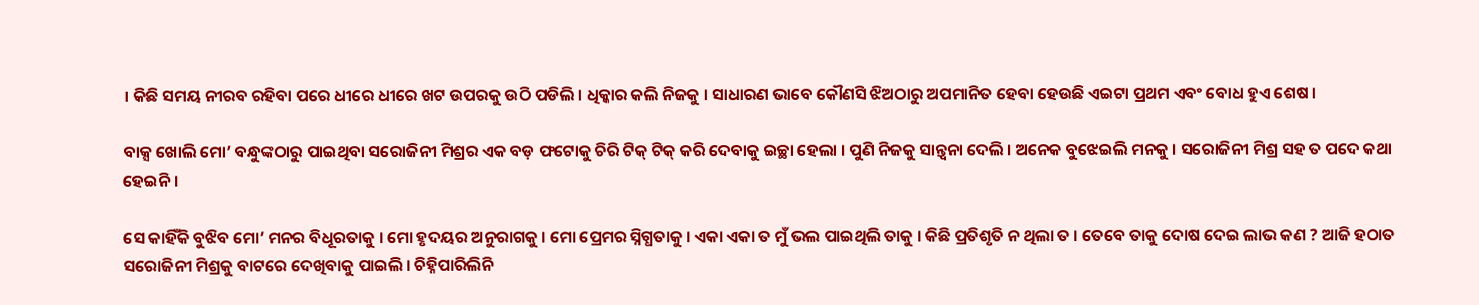। କିଛି ସମୟ ନୀରବ ରହିବା ପରେ ଧୀରେ ଧୀରେ ଖଟ ଉପରକୁ ଉଠି ପଡିଲି । ଧିକ୍କାର କଲି ନିଜକୁ । ସାଧାରଣ ଭାବେ କୌଣସି ଝିଅଠାରୁ ଅପମାନିତ ହେବା ହେଉଛି ଏଇଟା ପ୍ରଥମ ଏବଂ ବୋଧ ହୁଏ ଶେଷ ।

ବାକ୍ସ ଖୋଲି ମୋ’ ବନ୍ଧୁଙ୍କଠାରୁ ପାଇଥିବା ସରୋଜିନୀ ମିଶ୍ରର ଏକ ବଡ଼ ଫଟୋକୁ ଚିରି ଟିକ୍‌ ଟିକ୍‌ କରି ଦେବାକୁ ଇଚ୍ଛା ହେଲା । ପୁଣି ନିଜକୁ ସାନ୍ତ୍ୱନା ଦେଲି । ଅନେକ ବୁଝେଇଲି ମନକୁ । ସରୋଜିନୀ ମିଶ୍ର ସହ ତ ପଦେ କଥା ହେଇନି ।

ସେ କାହିଁକି ବୁଝିବ ମୋ’ ମନର ବିଧୂରତାକୁ । ମୋ ହୃଦୟର ଅନୁରାଗକୁ । ମୋ ପ୍ରେମର ସ୍ନିଗ୍ଧତାକୁ । ଏକା ଏକା ତ ମୁଁ ଭଲ ପାଇଥିଲି ତାକୁ । କିଛି ପ୍ରତିଶୃତି ନ ଥିଲା ତ । ତେବେ ତାକୁ ଦୋଷ ଦେଇ ଲାଭ କଣ ? ଆଜି ହଠାତ ସରୋଜିନୀ ମିଶ୍ରକୁ ବାଟରେ ଦେଖିବାକୁ ପାଇଲି । ଚିହ୍ନିପାରିଲିନି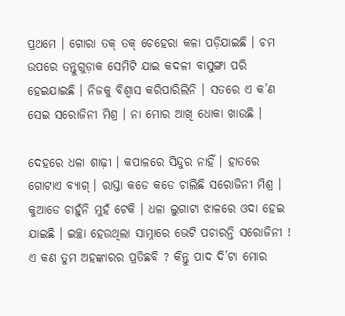ପ୍ରଥମେ । ଗୋରା ତକ୍‌ ତକ୍‌ ଚେହେରା କଳା ପଡ଼ିଯାଇଛି । ଚମ ଉପରେ ତନ୍ତୁଗୁଡ଼ାକ ସେମିଟି ଯାଇ କଦଳୀ ବାସୁଙ୍ଗା ପରି ହେଇଯାଇଛି । ନିଜକୁ ବିଶ୍ବାସ କରିପାରିଲିନି । ସତରେ ଏ କ’ଣ ସେଇ ସରୋଜିନୀ ମିଶ୍ର । ନା ମୋର ଆଖି ଧୋକା ଖାଉଛି ।

ଦେହରେ ଧଳା ଶାଢ଼ୀ । କପାଳରେ ସିନ୍ଦୁର ନାହିଁ । ହାତରେ ଗୋଟାଏ ବ୍ୟାଗ୍‌ । ରାସ୍ତା କଡେ କଡେ ଚାଲିଛି ସରୋଜିନୀ ମିଶ୍ର । କୁଆଡେ ଚାହୁଁନି ମୁହଁ ଟେକି । ଧଳା ଲୁଗାଟା ଝାଳରେ ଓଦା ହେଇ ଯାଇଛି । ଇଚ୍ଛା ହେଉଥିଲା ସାମ୍ନାରେ ଭେଟି ପଚାରନ୍ତି ସରୋଜିନୀ ! ଏ କଣ ତୁମ ଅହଙ୍କାରର ପ୍ରତିଛବି ? କିନ୍ତୁ ପାଦ ଦି’ଟା ମୋର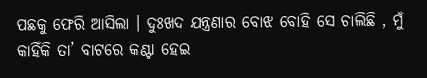ପଛକୁ ଫେରି ଆସିଲା । ଦୁଃଖଦ ଯନ୍ତ୍ରଣାର ବୋଝ ବୋହି ସେ ଚାଲିଛି , ମୁଁ କାହିଁକି ତା’ ବାଟରେ କଣ୍ଟା ହେଇ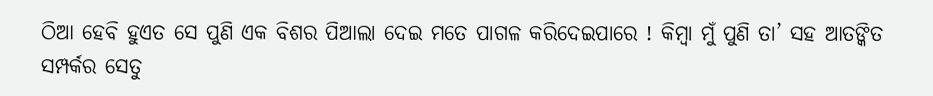ଠିଆ ହେବି ହୁଏତ ସେ ପୁଣି ଏକ ବିଶର ପିଆଲା ଦେଇ ମତେ ପାଗଳ କରିଦେଇପାରେ ! କିମ୍ବା ମୁଁ ପୁଣି ତା’ ସହ ଆତଙ୍କିତ ସମ୍ପର୍କର ସେତୁ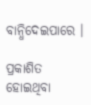ବାନ୍ଧିଦେଇପାରେ ।

ପ୍ରକାଶିତ ହୋଇଥିବା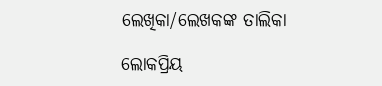ଲେଖିକା/ଲେଖକଙ୍କ ତାଲିକା

ଲୋକପ୍ରିୟ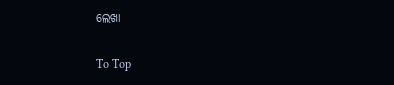ଲେଖା

To Top